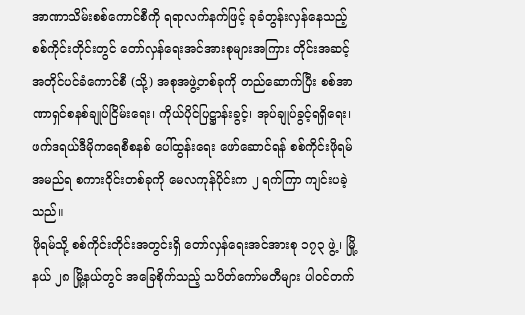အာဏာသိမ်းစစ်ကောင်စီကို ရရာလက်နက်ဖြင့် ခုခံတွန်းလှန်နေသည့် စစ်ကိုင်းတိုင်းတွင် တော်လှန်ရေးအင်အားစုများအကြား တိုင်းအဆင့် အတိုင်ပင်ခံကောင်စီ (သို့) အစုအဖွဲ့တစ်ခုကို တည်ဆောက်ပြီး စစ်အာဏာရှင်စနစ်ချုပ်ငြိမ်းရေး၊ ကိုယ်ပိုင်ပြဋ္ဌာန်းခွင့်၊ အုပ်ချုပ်ခွင့်ရရှိရေး၊ ဖက်ဒရယ်ဒီမိုကရေစီစနစ် ပေါ်ထွန်းရေး ဖော်ဆောင်ရန် စစ်ကိုင်းဖိုရမ်အမည်ရ စကားဝိုင်းတစ်ခုကို မေလကုန်ပိုင်းက ၂ ရက်ကြာ ကျင်းပခဲ့သည်။
ဖိုရမ်သို့ စစ်ကိုင်းတိုင်းအတွင်းရှိ တော်လှန်ရေးအင်အားစု ၁၇၃ ဖွဲ့၊ မြို့နယ် ၂၈ မြို့နယ်တွင် အခြေစိုက်သည့် သပိတ်ကော်မတီများ ပါဝင်တက်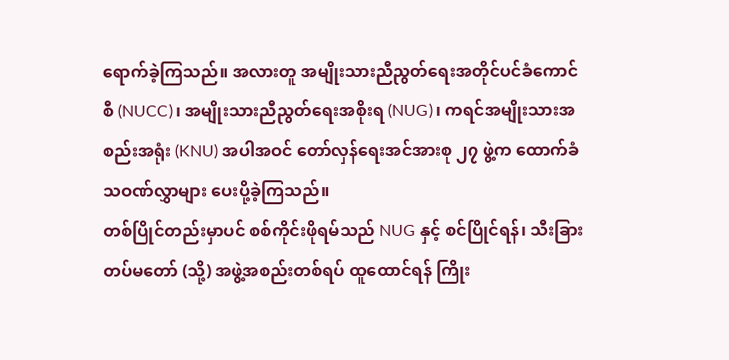ရောက်ခဲ့ကြသည်။ အလားတူ အမျိုးသားညီညွတ်ရေးအတိုင်ပင်ခံကောင်စီ (NUCC)၊ အမျိုးသားညီညွတ်ရေးအစိုးရ (NUG)၊ ကရင်အမျိုးသားအစည်းအရုံး (KNU) အပါအဝင် တော်လှန်ရေးအင်အားစု ၂၇ ဖွဲ့က ထောက်ခံသဝဏ်လွှာများ ပေးပို့ခဲ့ကြသည်။
တစ်ပြိုင်တည်းမှာပင် စစ်ကိုင်းဖိုရမ်သည် NUG နှင့် စင်ပြိုင်ရန်၊ သီးခြားတပ်မတော် (သို့) အဖွဲ့အစည်းတစ်ရပ် ထူထောင်ရန် ကြိုး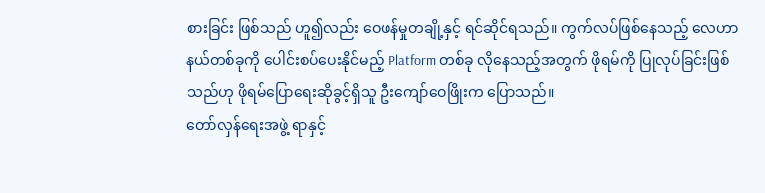စားခြင်း ဖြစ်သည် ဟူ၍လည်း ဝေဖန်မှုတချို့နှင့် ရင်ဆိုင်ရသည်။ ကွက်လပ်ဖြစ်နေသည့် လေဟာနယ်တစ်ခုကို ပေါင်းစပ်ပေးနိုင်မည့် Platform တစ်ခု လိုနေသည့်အတွက် ဖိုရမ်ကို ပြုလုပ်ခြင်းဖြစ်သည်ဟု ဖိုရမ်ပြောရေးဆိုခွင့်ရှိသူ ဦးကျော်ဝေဖြိုးက ပြောသည်။
တော်လှန်ရေးအဖွဲ့ ရာနှင့်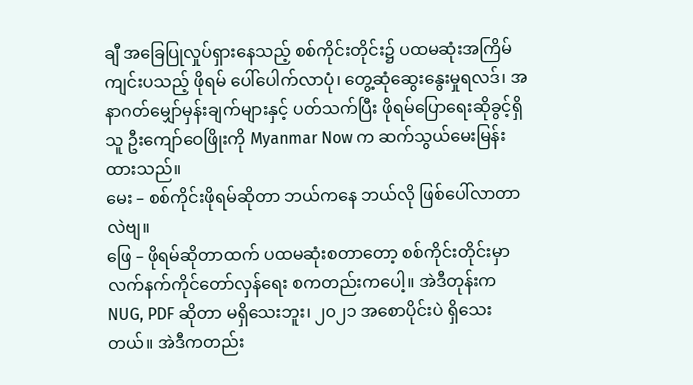ချီ အခြေပြုလှုပ်ရှားနေသည့် စစ်ကိုင်းတိုင်း၌ ပထမဆုံးအကြိမ်ကျင်းပသည့် ဖိုရမ် ပေါ်ပေါက်လာပုံ၊ တွေ့ဆုံဆွေးနွေးမှုရလဒ်၊ အနာဂတ်မျှော်မှန်းချက်များနှင့် ပတ်သက်ပြီး ဖိုရမ်ပြောရေးဆိုခွင့်ရှိသူ ဦးကျော်ဝေဖြိုးကို Myanmar Now က ဆက်သွယ်မေးမြန်းထားသည်။
မေး – စစ်ကိုင်းဖိုရမ်ဆိုတာ ဘယ်ကနေ ဘယ်လို ဖြစ်ပေါ်လာတာလဲဗျ။
ဖြေ – ဖိုရမ်ဆိုတာထက် ပထမဆုံးစတာတော့ စစ်ကိုင်းတိုင်းမှာ လက်နက်ကိုင်တော်လှန်ရေး စကတည်းကပေါ့။ အဲဒီတုန်းက NUG, PDF ဆိုတာ မရှိသေးဘူး၊ ၂၀၂၁ အစောပိုင်းပဲ ရှိသေးတယ်။ အဲဒီကတည်း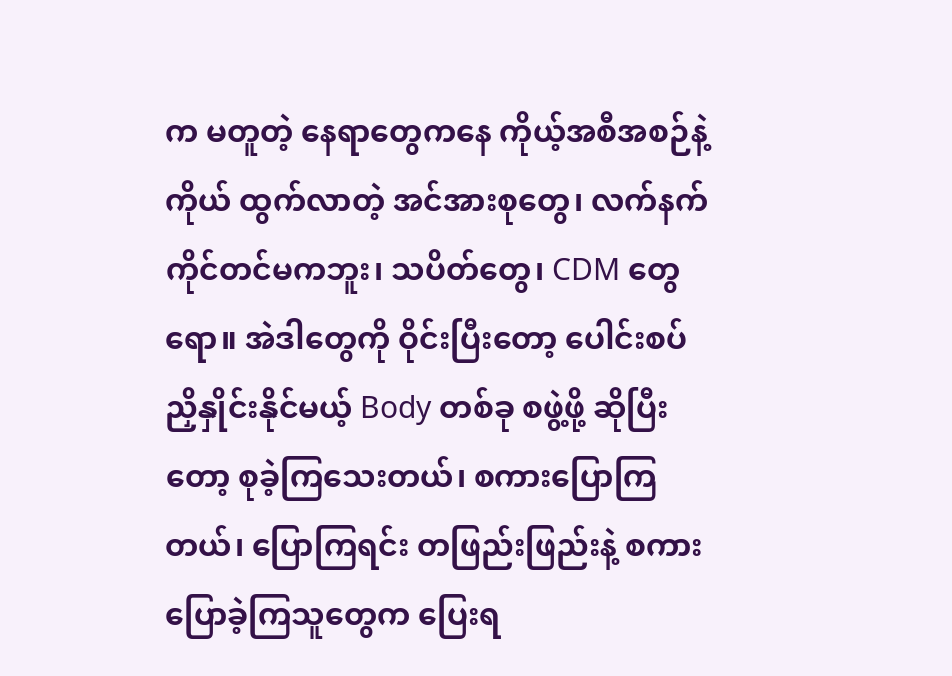က မတူတဲ့ နေရာတွေကနေ ကိုယ့်အစီအစဉ်နဲ့ကိုယ် ထွက်လာတဲ့ အင်အားစုတွေ၊ လက်နက်ကိုင်တင်မကဘူး၊ သပိတ်တွေ၊ CDM တွေရော။ အဲဒါတွေကို ဝိုင်းပြီးတော့ ပေါင်းစပ် ညှိနှိုင်းနိုင်မယ့် Body တစ်ခု စဖွဲ့ဖို့ ဆိုပြီးတော့ စုခဲ့ကြသေးတယ်၊ စကားပြောကြတယ်၊ ပြောကြရင်း တဖြည်းဖြည်းနဲ့ စကားပြောခဲ့ကြသူတွေက ပြေးရ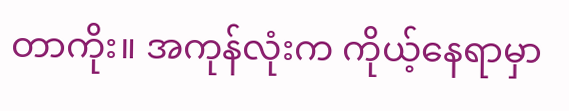တာကိုး။ အကုန်လုံးက ကိုယ့်နေရာမှာ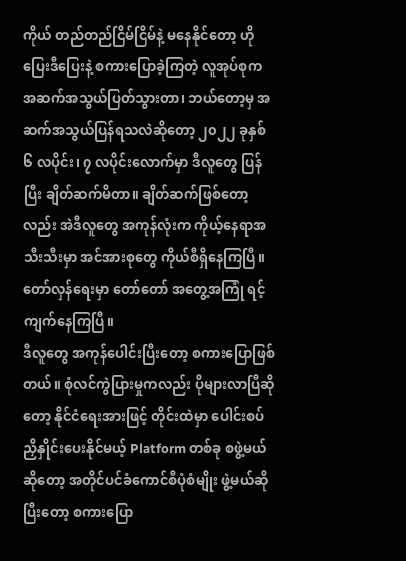ကိုယ် တည်တည်ငြိမ်ငြိမ်နဲ့ မနေနိုင်တော့ ဟိုပြေးဒီပြေးနဲ့ စကားပြောခဲ့ကြတဲ့ လူအုပ်စုက အဆက်အသွယ်ပြတ်သွားတာ၊ ဘယ်တော့မှ အဆက်အသွယ်ပြန်ရသလဲဆိုတော့ ၂၀၂၂ ခုနှစ် ၆ လပိုင်း၊ ၇ လပိုင်းလောက်မှာ ဒီလူတွေ ပြန်ပြီး ချိတ်ဆက်မိတာ။ ချိတ်ဆက်ဖြစ်တော့လည်း အဲဒီလူတွေ အကုန်လုံးက ကိုယ့်နေရာအသီးသီးမှာ အင်အားစုတွေ ကိုယ်စီရှိနေကြပြီ။ တော်လှန်ရေးမှာ တော်တော် အတွေ့အကြုံ ရင့်ကျက်နေကြပြီ။
ဒီလူတွေ အကုန်ပေါင်းပြီးတော့ စကားပြောဖြစ်တယ်။ စုံလင်ကွဲပြားမှုကလည်း ပိုများလာပြီဆိုတော့ နိုင်ငံရေးအားဖြင့် တိုင်းထဲမှာ ပေါင်းစပ်ညှိနှိုင်းပေးနိုင်မယ့် Platform တစ်ခု စဖွဲ့မယ်ဆိုတော့ အတိုင်ပင်ခံကောင်စီပုံစံမျိုး ဖွဲ့မယ်ဆိုပြီးတော့ စကားပြော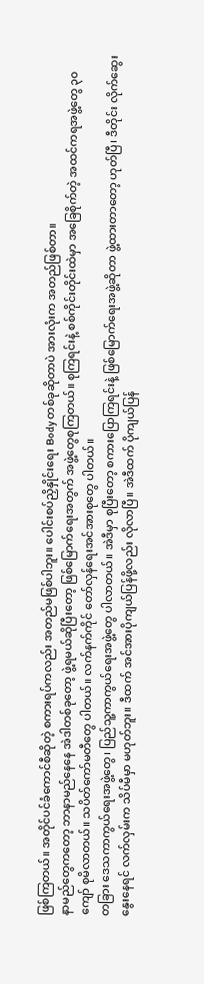ဖြစ်ကြတယ်။ အတိုင်ပင်ခံကောင်စီဆိုတဲ့ စကားရပ်ကလည်း အတည်မဖြစ်ပါဘူး။ ပေါင်းစပ်ညှိနှိုင်းရေး Body တစ်ခုဆိုတာပဲ အားလုံးက အတည်ဖြစ်တာ။
နာမည်တွေကတော့ ဘာနာမည်နေနေ အဲဒါတစ်ခုတော့ ဖွဲ့ရမယ်ဆိုပြီးတော့ ဖြစ်မြောက်ရေးအတွက် အဖွဲ့တွေစုကြတယ်။ စုကြရင်းနဲ့ စစ်ကိုင်းတိုင်းထဲမှာ အခြေစိုက်တဲ့ အထင်ကရအဖွဲ့တွေ ၃၀ ကျော် စုမိလာတယ်။ သပိတ်ကော်မတီတွေ ပါတယ်။ လက်နက်ကိုင် တော်လှန်ရေးအင်အားစုတွေ ပါတယ်။
တခြား ဒေသကာကွယ်ရေးအဖွဲ့တွေ၊ ပြည်သူ့ကာကွယ်ရေးအဖွဲ့တွေ ပါလာတယ်။ အဲဒီမှာ စုပြီးတော့ စကားပြောကြရင်းနဲ့ ဖြစ်မြောက်ရေးအဖွဲ့ဆိုတာ ဖွဲ့ထားတာတော့ ဟုတ်ပြီ၊ ဒီတိုင်း လိုက်ဆွေးနွေးနေရင် လက်လှမ်းက သိပ်မီမှာ မဟုတ်ဘူး။ ဒီထက် အင်အားပိုကျယ်ပြန်ဖို့လည်း လိုလာပြီ။ အဲဒီထက် ပိုကျယ်ပြန်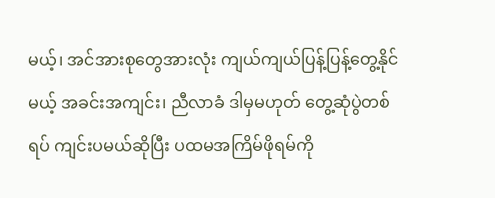မယ့်၊ အင်အားစုတွေအားလုံး ကျယ်ကျယ်ပြန့်ပြန့်တွေ့နိုင်မယ့် အခင်းအကျင်း၊ ညီလာခံ ဒါမှမဟုတ် တွေ့ဆုံပွဲတစ်ရပ် ကျင်းပမယ်ဆိုပြီး ပထမအကြိမ်ဖိုရမ်ကို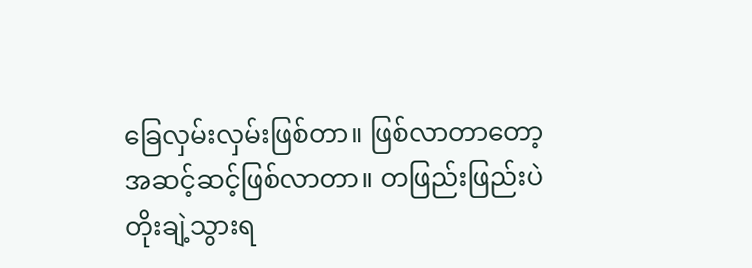ခြေလှမ်းလှမ်းဖြစ်တာ။ ဖြစ်လာတာတော့ အဆင့်ဆင့်ဖြစ်လာတာ။ တဖြည်းဖြည်းပဲ တိုးချဲ့သွားရ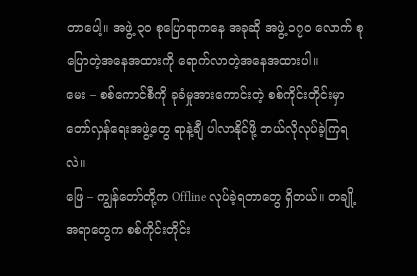တာပေါ့။ အဖွဲ့ ၃၀ စုပြောရာကနေ အခုဆို အဖွဲ့ ၁၇၀ လောက် စုပြောတဲ့အနေအထားကို ရောက်လာတဲ့အနေအထားပါ။
မေး – စစ်ကောင်စီကို ခုခံမှုအားကောင်းတဲ့ စစ်ကိုင်းတိုင်းမှာ တော်လှန်ရေးအဖွဲ့တွေ ရာနဲ့ချီ ပါလာနိုင်ဖို့ ဘယ်လိုလုပ်ခဲ့ကြရလဲ။
ဖြေ – ကျွန်တော်တို့က Offline လုပ်ခဲ့ရတာတွေ ရှိတယ်။ တချို့အရာတွေက စစ်ကိုင်းတိုင်း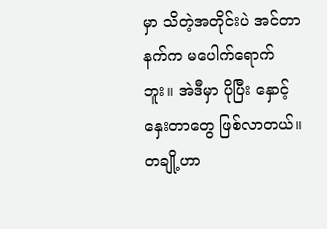မှာ သိတဲ့အတိုင်းပဲ အင်တာနက်က မပေါက်ရောက်ဘူး။ အဲဒီမှာ ပိုပြီး နှောင့်နှေးတာတွေ ဖြစ်လာတယ်။ တချို့ဟာ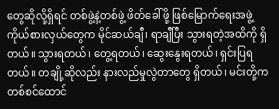တွေဆိုလို့ရှိရင် တစ်ဖွဲ့နဲ့တစ်ဖွဲ့ ဖိတ်ခေါ်ဖို့ ဖြစ်မြောက်ရေးအဖွဲ့ ကိုယ်စားလှယ်တွေက မိုင်ဆယ်ချီ၊ ရာချီပြီး သွားရတဲ့အထိကို ရှိတယ်။ သွားရတယ်၊ တွေ့ရတယ်၊ ဆွေးနွေးရတယ်၊ ရှင်းပြရတယ်။ တချို့ဆိုလည်း နားလည်မှုလွဲတာတွေ ရှိတယ်၊ မင်းတို့က တစ်စင်ထောင်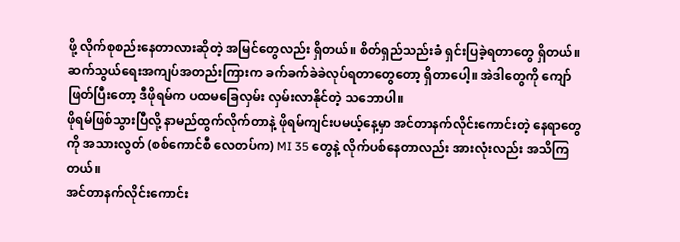ဖို့ လိုက်စုစည်းနေတာလားဆိုတဲ့ အမြင်တွေလည်း ရှိတယ်။ စိတ်ရှည်သည်းခံ ရှင်းပြခဲ့ရတာတွေ ရှိတယ်။
ဆက်သွယ်ရေးအကျပ်အတည်းကြားက ခက်ခက်ခဲခဲလုပ်ရတာတွေတော့ ရှိတာပေါ့။ အဲဒါတွေကို ကျော်ဖြတ်ပြီးတော့ ဒီဖိုရမ်က ပထမခြေလှမ်း လှမ်းလာနိုင်တဲ့ သဘောပါ။
ဖိုရမ်ဖြစ်သွားပြီလို့ နာမည်ထွက်လိုက်တာနဲ့ ဖိုရမ်ကျင်းပမယ့်နေ့မှာ အင်တာနက်လိုင်းကောင်းတဲ့ နေရာတွေကို အသားလွတ် (စစ်ကောင်စီ လေတပ်က) MI 35 တွေနဲ့ လိုက်ပစ်နေတာလည်း အားလုံးလည်း အသိကြတယ်။
အင်တာနက်လိုင်းကောင်း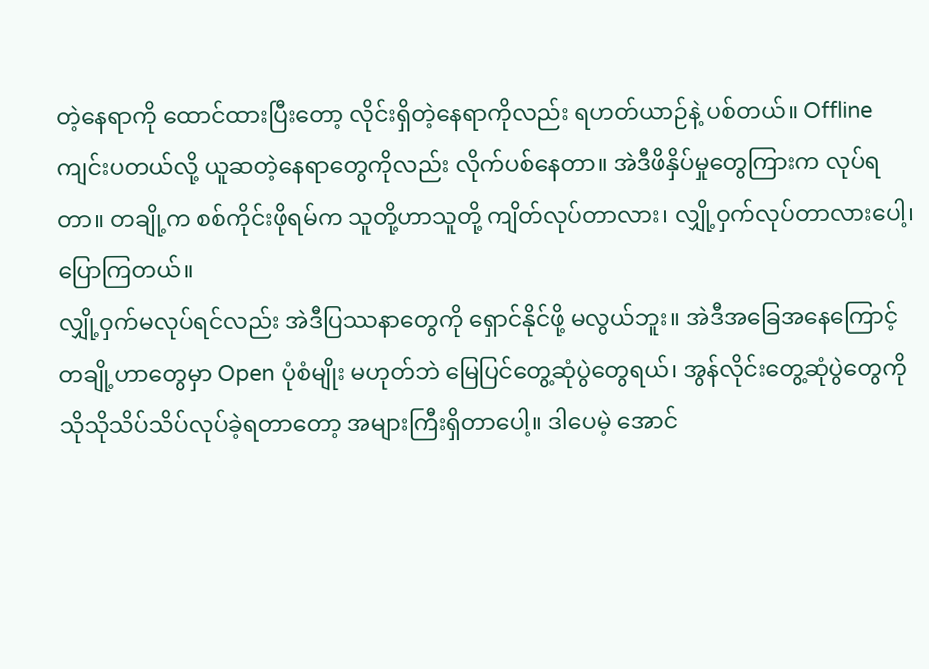တဲ့နေရာကို ထောင်ထားပြီးတော့ လိုင်းရှိတဲ့နေရာကိုလည်း ရဟတ်ယာဉ်နဲ့ ပစ်တယ်။ Offline ကျင်းပတယ်လို့ ယူဆတဲ့နေရာတွေကိုလည်း လိုက်ပစ်နေတာ။ အဲဒီဖိနှိပ်မှုတွေကြားက လုပ်ရတာ။ တချို့က စစ်ကိုင်းဖိုရမ်က သူတို့ဟာသူတို့ ကျိတ်လုပ်တာလား၊ လျှို့ဝှက်လုပ်တာလားပေါ့၊ ပြောကြတယ်။
လျှို့ဝှက်မလုပ်ရင်လည်း အဲဒီပြဿနာတွေကို ရှောင်နိုင်ဖို့ မလွယ်ဘူး။ အဲဒီအခြေအနေကြောင့် တချို့ဟာတွေမှာ Open ပုံစံမျိုး မဟုတ်ဘဲ မြေပြင်တွေ့ဆုံပွဲတွေရယ်၊ အွန်လိုင်းတွေ့ဆုံပွဲတွေကို သိုသိုသိပ်သိပ်လုပ်ခဲ့ရတာတော့ အများကြီးရှိတာပေါ့။ ဒါပေမဲ့ အောင်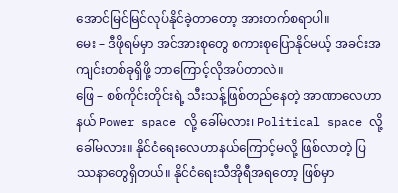အောင်မြင်မြင်လုပ်နိုင်ခဲ့တာတော့ အားတက်စရာပါ။
မေး – ဒီဖိုရမ်မှာ အင်အားစုတွေ စကားစုပြောနိုင်မယ့် အခင်းအကျင်းတစ်ခုရှိဖို့ ဘာကြောင့်လိုအပ်တာလဲ။
ဖြေ – စစ်ကိုင်းတိုင်းရဲ့ သီးသန့်ဖြစ်တည်နေတဲ့ အာဏာလေဟာနယ် Power space လို့ ခေါ်မလား၊ Political space လို့ ခေါ်မလား။ နိုင်ငံရေးလေဟာနယ်ကြောင့်မလို့ ဖြစ်လာတဲ့ ပြဿနာတွေရှိတယ်။ နိုင်ငံရေးသီအိုရီအရတော့ ဖြစ်မှာ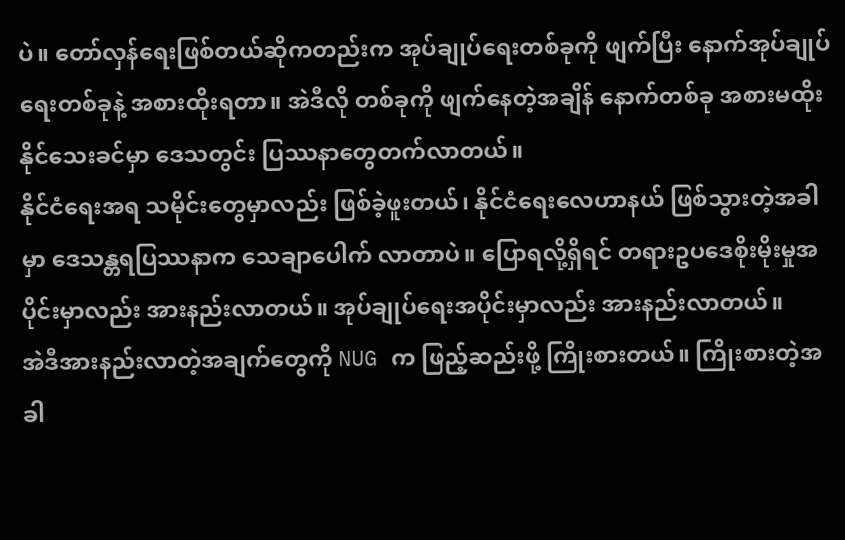ပဲ။ တော်လှန်ရေးဖြစ်တယ်ဆိုကတည်းက အုပ်ချုပ်ရေးတစ်ခုကို ဖျက်ပြီး နောက်အုပ်ချုပ်ရေးတစ်ခုနဲ့ အစားထိုးရတာ။ အဲဒီလို တစ်ခုကို ဖျက်နေတဲ့အချိန် နောက်တစ်ခု အစားမထိုးနိုင်သေးခင်မှာ ဒေသတွင်း ပြဿနာတွေတက်လာတယ်။
နိုင်ငံရေးအရ သမိုင်းတွေမှာလည်း ဖြစ်ခဲ့ဖူးတယ်၊ နိုင်ငံရေးလေဟာနယ် ဖြစ်သွားတဲ့အခါမှာ ဒေသန္တရပြဿနာက သေချာပေါက် လာတာပဲ။ ပြောရလို့ရှိရင် တရားဥပဒေစိုးမိုးမှုအပိုင်းမှာလည်း အားနည်းလာတယ်။ အုပ်ချုပ်ရေးအပိုင်းမှာလည်း အားနည်းလာတယ်။
အဲဒီအားနည်းလာတဲ့အချက်တွေကို NUG က ဖြည့်ဆည်းဖို့ ကြိုးစားတယ်။ ကြိုးစားတဲ့အခါ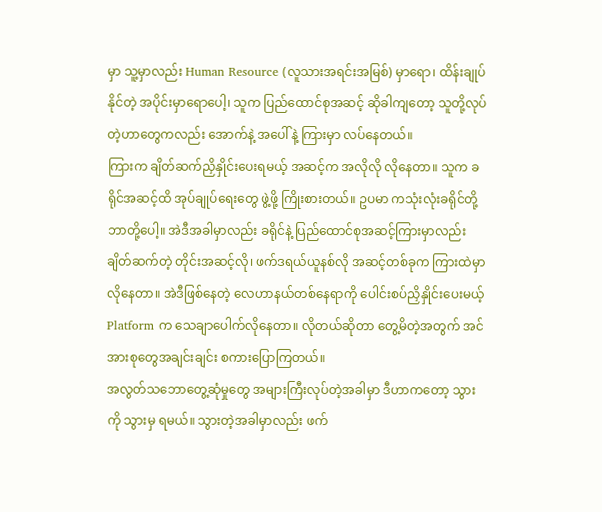မှာ သူ့မှာလည်း Human Resource (လူသားအရင်းအမြစ်) မှာရော၊ ထိန်းချုပ်နိုင်တဲ့ အပိုင်းမှာရောပေါ့၊ သူက ပြည်ထောင်စုအဆင့် ဆိုခါကျတော့ သူတို့လုပ်တဲ့ဟာတွေကလည်း အောက်နဲ့ အပေါ်နဲ့ ကြားမှာ လပ်နေတယ်။
ကြားက ချိတ်ဆက်ညှိနှိုင်းပေးရမယ့် အဆင့်က အလိုလို လိုနေတာ။ သူက ခရိုင်အဆင့်ထိ အုပ်ချုပ်ရေးတွေ ဖွဲ့ဖို့ ကြိုးစားတယ်။ ဥပမာ ကသုံးလုံးခရိုင်တို့ဘာတို့ပေါ့။ အဲဒီအခါမှာလည်း ခရိုင်နဲ့ ပြည်ထောင်စုအဆင့်ကြားမှာလည်း ချိတ်ဆက်တဲ့ တိုင်းအဆင့်လို၊ ဖက်ဒရယ်ယူနစ်လို အဆင့်တစ်ခုက ကြားထဲမှာ လိုနေတာ။ အဲဒီဖြစ်နေတဲ့ လေဟာနယ်တစ်နေရာကို ပေါင်းစပ်ညှိနှိုင်းပေးမယ့် Platform က သေချာပေါက်လိုနေတာ။ လိုတယ်ဆိုတာ တွေ့မိတဲ့အတွက် အင်အားစုတွေအချင်းချင်း စကားပြောကြတယ်။
အလွတ်သဘောတွေ့ဆုံမှုတွေ အများကြီးလုပ်တဲ့အခါမှာ ဒီဟာကတော့ သွားကို သွားမှ ရမယ်။ သွားတဲ့အခါမှာလည်း ဖက်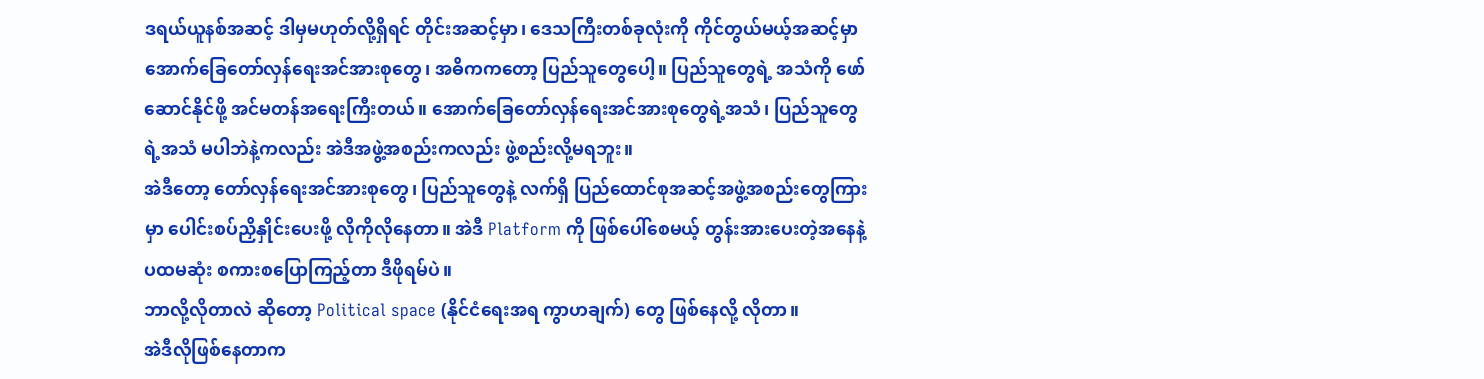ဒရယ်ယူနစ်အဆင့် ဒါမှမဟုတ်လို့ရှိရင် တိုင်းအဆင့်မှာ၊ ဒေသကြီးတစ်ခုလုံးကို ကိုင်တွယ်မယ့်အဆင့်မှာ အောက်ခြေတော်လှန်ရေးအင်အားစုတွေ၊ အဓိကကတော့ ပြည်သူတွေပေါ့။ ပြည်သူတွေရဲ့ အသံကို ဖော်ဆောင်နိုင်ဖို့ အင်မတန်အရေးကြီးတယ်။ အောက်ခြေတော်လှန်ရေးအင်အားစုတွေရဲ့အသံ၊ ပြည်သူတွေရဲ့အသံ မပါဘဲနဲ့ကလည်း အဲဒီအဖွဲ့အစည်းကလည်း ဖွဲ့စည်းလို့မရဘူး။
အဲဒီတော့ တော်လှန်ရေးအင်အားစုတွေ၊ ပြည်သူတွေနဲ့ လက်ရှိ ပြည်ထောင်စုအဆင့်အဖွဲ့အစည်းတွေကြားမှာ ပေါင်းစပ်ညှိနှိုင်းပေးဖို့ လိုကိုလိုနေတာ။ အဲဒီ Platform ကို ဖြစ်ပေါ်စေမယ့် တွန်းအားပေးတဲ့အနေနဲ့ ပထမဆုံး စကားစပြောကြည့်တာ ဒီဖိုရမ်ပဲ။
ဘာလို့လိုတာလဲ ဆိုတော့ Political space (နိုင်ငံရေးအရ ကွာဟချက်) တွေ ဖြစ်နေလို့ လိုတာ။
အဲဒီလိုဖြစ်နေတာက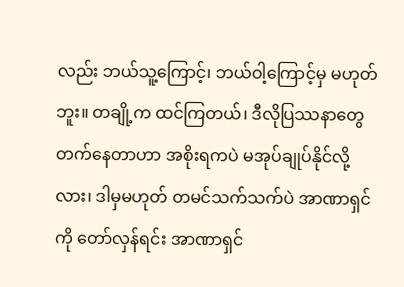လည်း ဘယ်သူ့ကြောင့်၊ ဘယ်ဝါ့ကြောင့်မှ မဟုတ်ဘူး။ တချို့က ထင်ကြတယ်၊ ဒီလိုပြဿနာတွေ တက်နေတာဟာ အစိုးရကပဲ မအုပ်ချုပ်နိုင်လို့လား၊ ဒါမှမဟုတ် တမင်သက်သက်ပဲ အာဏာရှင်ကို တော်လှန်ရင်း အာဏာရှင်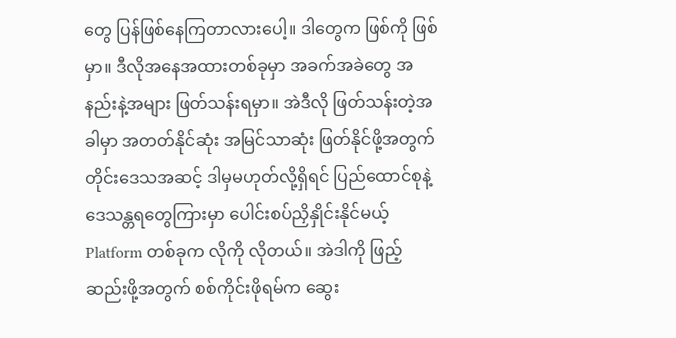တွေ ပြန်ဖြစ်နေကြတာလားပေါ့။ ဒါတွေက ဖြစ်ကို ဖြစ်မှာ။ ဒီလိုအနေအထားတစ်ခုမှာ အခက်အခဲတွေ အနည်းနဲ့အများ ဖြတ်သန်းရမှာ။ အဲဒီလို ဖြတ်သန်းတဲ့အခါမှာ အတတ်နိုင်ဆုံး အမြင်သာဆုံး ဖြတ်နိုင်ဖို့အတွက် တိုင်းဒေသအဆင့် ဒါမှမဟုတ်လို့ရှိရင် ပြည်ထောင်စုနဲ့ ဒေသန္တရတွေကြားမှာ ပေါင်းစပ်ညှိနှိုင်းနိုင်မယ့် Platform တစ်ခုက လိုကို လိုတယ်။ အဲဒါကို ဖြည့်ဆည်းဖို့အတွက် စစ်ကိုင်းဖိုရမ်က ဆွေး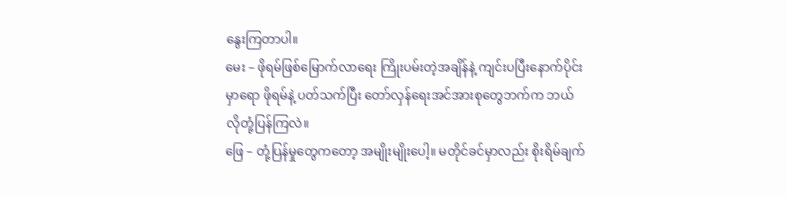နွေးကြတာပါ။
မေး – ဖိုရမ်ဖြစ်မြောက်လာရေး ကြိုးပမ်းတဲ့အချိန်နဲ့ ကျင်းပပြီးနောက်ပိုင်းမှာရော ဖိုရမ်နဲ့ ပတ်သက်ပြီး တော်လှန်ရေးအင်အားစုတွေဘက်က ဘယ်လိုတုံ့ပြန်ကြလဲ။
ဖြေ – တုံ့ပြန်မှုတွေကတော့ အမျိုးမျိုးပေါ့။ မတိုင်ခင်မှာလည်း စိုးရိမ်ချက်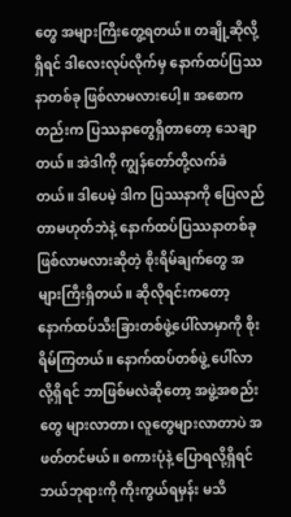တွေ အများကြီးတွေ့ရတယ်။ တချို့ဆိုလို့ရှိရင် ဒါလေးလုပ်လိုက်မှ နောက်ထပ်ပြဿနာတစ်ခု ဖြစ်လာမလားပေါ့။ အစောကတည်းက ပြဿနာတွေရှိတာတော့ သေချာတယ်။ အဲဒါကို ကျွန်တော်တို့လက်ခံတယ်။ ဒါပေမဲ့ ဒါက ပြဿနာကို ပြေလည်တာမဟုတ်ဘဲနဲ့ နောက်ထပ်ပြဿနာတစ်ခု ဖြစ်လာမလားဆိုတဲ့ စိုးရိမ်ချက်တွေ အများကြီးရှိတယ်။ ဆိုလိုရင်းကတော့ နောက်ထပ်သီးခြားတစ်ဖွဲ့ပေါ်လာမှာကို စိုးရိမ်ကြတယ်။ နောက်ထပ်တစ်ဖွဲ့ ပေါ်လာလို့ရှိရင် ဘာဖြစ်မလဲဆိုတော့ အဖွဲ့အစည်းတွေ များလာတာ၊ လူတွေများလာတာပဲ အဖတ်တင်မယ်။ စကားပုံနဲ့ ပြောရလို့ရှိရင် ဘယ်ဘုရားကို ကိုးကွယ်ရမှန်း မသိ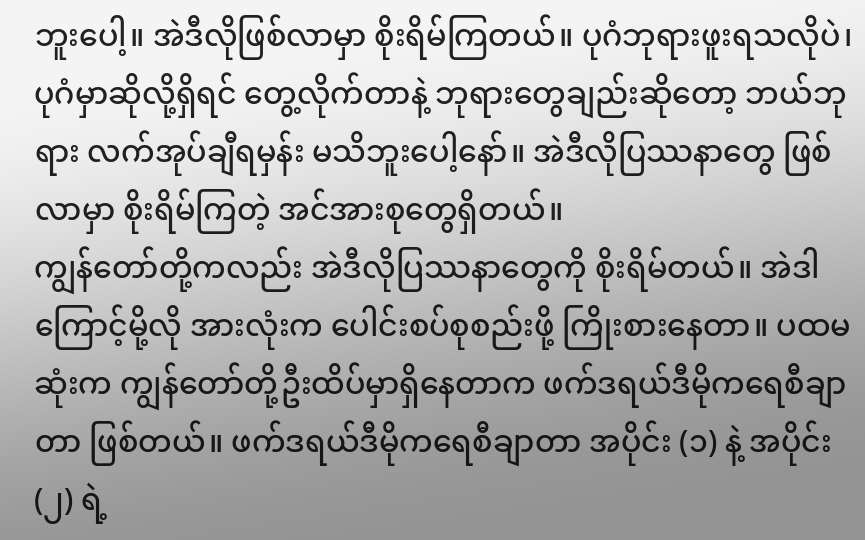ဘူးပေါ့။ အဲဒီလိုဖြစ်လာမှာ စိုးရိမ်ကြတယ်။ ပုဂံဘုရားဖူးရသလိုပဲ၊ ပုဂံမှာဆိုလို့ရှိရင် တွေ့လိုက်တာနဲ့ ဘုရားတွေချည်းဆိုတော့ ဘယ်ဘုရား လက်အုပ်ချီရမှန်း မသိဘူးပေါ့နော်။ အဲဒီလိုပြဿနာတွေ ဖြစ်လာမှာ စိုးရိမ်ကြတဲ့ အင်အားစုတွေရှိတယ်။
ကျွန်တော်တို့ကလည်း အဲဒီလိုပြဿနာတွေကို စိုးရိမ်တယ်။ အဲဒါကြောင့်မို့လို အားလုံးက ပေါင်းစပ်စုစည်းဖို့ ကြိုးစားနေတာ။ ပထမဆုံးက ကျွန်တော်တို့ဦးထိပ်မှာရှိနေတာက ဖက်ဒရယ်ဒီမိုကရေစီချာတာ ဖြစ်တယ်။ ဖက်ဒရယ်ဒီမိုကရေစီချာတာ အပိုင်း (၁) နဲ့ အပိုင်း (၂) ရဲ့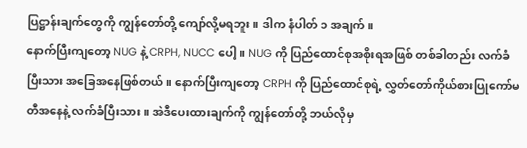ပြဋ္ဌာန်းချက်တွေကို ကျွန်တော်တို့ ကျော်လို့မရဘူး။ ဒါက နံပါတ် ၁ အချက်။
နောက်ပြီးကျတော့ NUG နဲ့ CRPH, NUCC ပေါ့။ NUG ကို ပြည်ထောင်စုအစိုးရအဖြစ် တစ်ခါတည်း လက်ခံပြီးသား အခြေအနေဖြစ်တယ်။ နောက်ပြီးကျတော့ CRPH ကို ပြည်ထောင်စုရဲ့ လွှတ်တော်ကိုယ်စားပြုကော်မတီအနေနဲ့ လက်ခံပြီးသား။ အဲဒီပေးထားချက်ကို ကျွန်တော်တို့ ဘယ်လိုမှ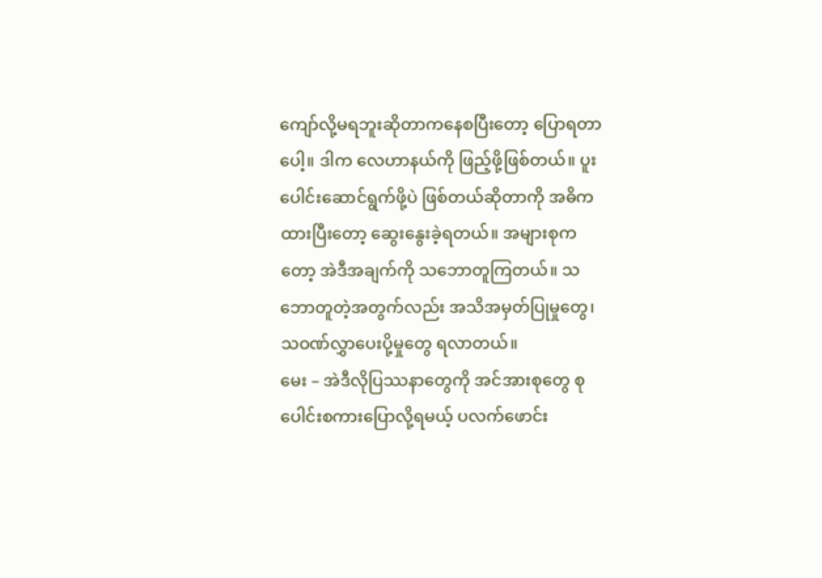ကျော်လို့မရဘူးဆိုတာကနေစပြီးတော့ ပြောရတာပေါ့။ ဒါက လေဟာနယ်ကို ဖြည့်ဖို့ဖြစ်တယ်။ ပူးပေါင်းဆောင်ရွက်ဖို့ပဲ ဖြစ်တယ်ဆိုတာကို အဓိကထားပြီးတော့ ဆွေးနွေးခဲ့ရတယ်။ အများစုကတော့ အဲဒီအချက်ကို သဘောတူကြတယ်။ သဘောတူတဲ့အတွက်လည်း အသိအမှတ်ပြုမှုတွေ၊ သဝဏ်လွှာပေးပို့မှုတွေ ရလာတယ်။
မေး – အဲဒီလိုပြဿနာတွေကို အင်အားစုတွေ စုပေါင်းစကားပြောလို့ရမယ့် ပလက်ဖောင်း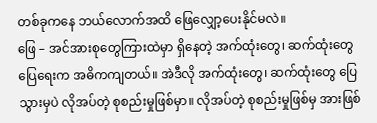တစ်ခုကနေ ဘယ်လောက်အထိ ဖြေလျှော့ပေးနိုင်မလဲ။
ဖြေ – အင်အားစုတွေကြားထဲမှာ ရှိနေတဲ့ အက်ထုံးတွေ၊ ဆက်ထုံးတွေ ပြေရေးက အဓိကကျတယ်။ အဲဒီလို အက်ထုံးတွေ၊ ဆက်ထုံးတွေ ပြေသွားမှပဲ လိုအပ်တဲ့ စုစည်းမှုဖြစ်မှာ။ လိုအပ်တဲ့ စုစည်းမှုဖြစ်မှ အားဖြစ်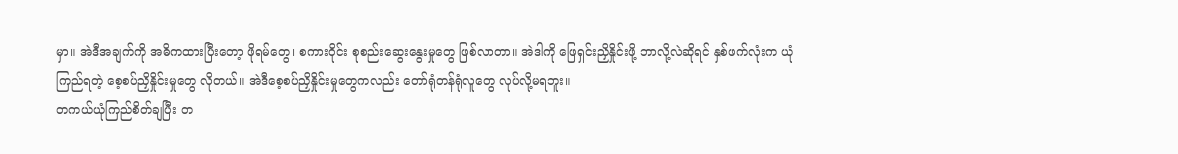မှာ။ အဲဒီအချက်ကို အဓိကထားပြီးတော့ ဖိုရမ်တွေ၊ စကားဝိုင်း စုစည်းဆွေးနွေးမှုတွေ ဖြစ်လာတာ။ အဲဒါကို ဖြေရှင်းညှိနှိုင်းဖို့ ဘာလို့လဲဆိုရင် နှစ်ဖက်လုံးက ယုံကြည်ရတဲ့ စေ့စပ်ညှိနှိုင်းမှုတွေ လိုတယ်။ အဲဒီစေ့စပ်ညှိနှိုင်းမှုတွေကလည်း တော်ရုံတန်ရုံလူတွေ လုပ်လို့မရဘူး။
တကယ်ယုံကြည်စိတ်ချပြီး တ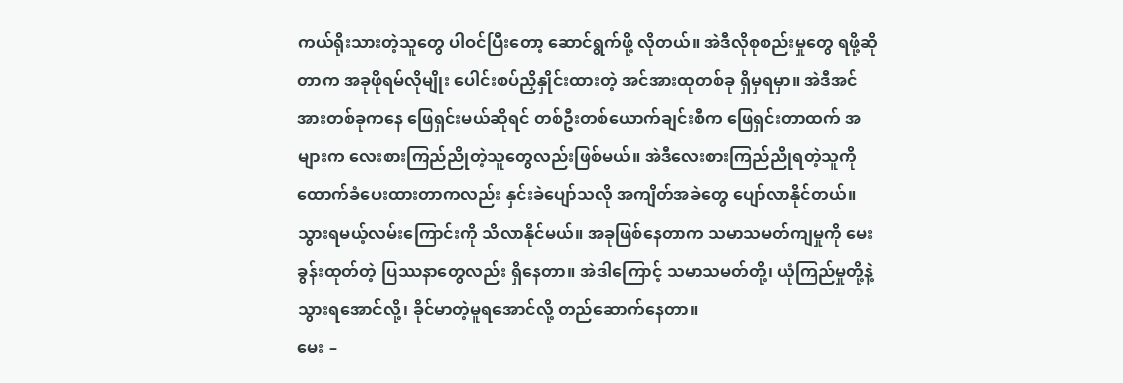ကယ်ရိုးသားတဲ့သူတွေ ပါဝင်ပြီးတော့ ဆောင်ရွက်ဖို့ လိုတယ်။ အဲဒီလိုစုစည်းမှုတွေ ရဖို့ဆိုတာက အခုဖိုရမ်လိုမျိုး ပေါင်းစပ်ညှိနှိုင်းထားတဲ့ အင်အားထုတစ်ခု ရှိမှရမှာ။ အဲဒီအင်အားတစ်ခုကနေ ဖြေရှင်းမယ်ဆိုရင် တစ်ဦးတစ်ယောက်ချင်းစီက ဖြေရှင်းတာထက် အများက လေးစားကြည်ညိုတဲ့သူတွေလည်းဖြစ်မယ်။ အဲဒီလေးစားကြည်ညိုရတဲ့သူကို ထောက်ခံပေးထားတာကလည်း နှင်းခဲပျော်သလို အကျိတ်အခဲတွေ ပျော်လာနိုင်တယ်။ သွားရမယ့်လမ်းကြောင်းကို သိလာနိုင်မယ်။ အခုဖြစ်နေတာက သမာသမတ်ကျမှုကို မေးခွန်းထုတ်တဲ့ ပြဿနာတွေလည်း ရှိနေတာ။ အဲဒါကြောင့် သမာသမတ်တို့၊ ယုံကြည်မှုတို့နဲ့ သွားရအောင်လို့၊ ခိုင်မာတဲ့မူရအောင်လို့ တည်ဆောက်နေတာ။
မေး –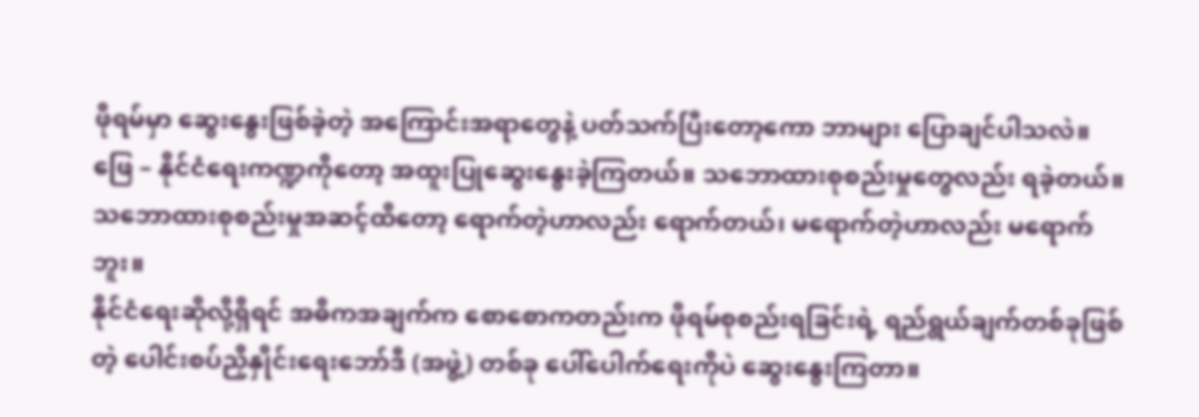ဖိုရမ်မှာ ဆွေးနွေးဖြစ်ခဲ့တဲ့ အကြောင်းအရာတွေနဲ့ ပတ်သက်ပြီးတော့ကော ဘာများ ပြောချင်ပါသလဲ။
ဖြေ – နိုင်ငံရေးကဏ္ဍကိုတော့ အထူးပြုဆွေးနွေးခဲ့ကြတယ်။ သဘောထားစုစည်းမှုတွေလည်း ရခဲ့တယ်။ သဘောထားစုစည်းမှုအဆင့်ထိတော့ ရောက်တဲ့ဟာလည်း ရောက်တယ်၊ မရောက်တဲ့ဟာလည်း မရောက်ဘူး။
နိုင်ငံရေးဆိုလို့ရှိရင် အဓိကအချက်က စောစောကတည်းက ဖိုရမ်စုစည်းရခြင်းရဲ့ ရည်ရွယ်ချက်တစ်ခုဖြစ်တဲ့ ပေါင်းစပ်ညှိနှိုင်းရေးဘော်ဒီ (အဖွဲ့) တစ်ခု ပေါ်ပေါက်ရေးကိုပဲ ဆွေးနွေးကြတာ။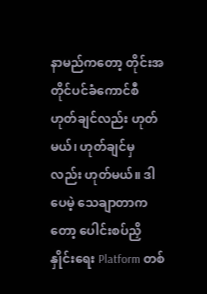နာမည်ကတော့ တိုင်းအတိုင်ပင်ခံကောင်စီ ဟုတ်ချင်လည်း ဟုတ်မယ်၊ ဟုတ်ချင်မှလည်း ဟုတ်မယ်။ ဒါပေမဲ့ သေချာတာကတော့ ပေါင်းစပ်ညှိနှိုင်းရေး Platform တစ်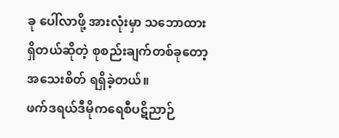ခု ပေါ်လာဖို့ အားလုံးမှာ သဘောထားရှိတယ်ဆိုတဲ့ စုစည်းချက်တစ်ခုတော့ အသေးစိတ် ရရှိခဲ့တယ်။
ဖက်ဒရယ်ဒီမိုကရေစီပဋိညာဉ်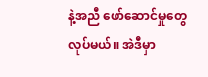နဲ့အညီ ဖော်ဆောင်မှုတွေလုပ်မယ်။ အဲဒီမှာ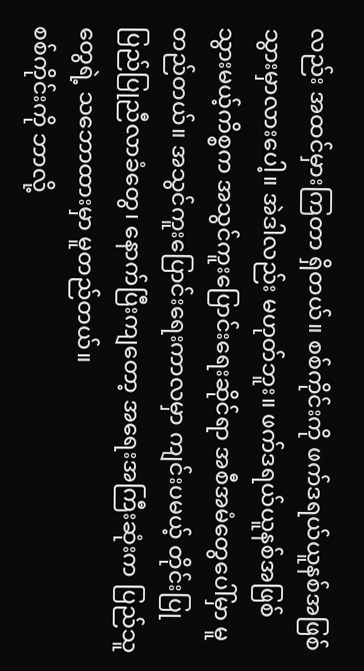လည်း အထင်မှားကြတာ ရှိတယ်။ စစ်ကိုင်းကို ဖက်ဒရယ်ယူနစ်အဖြစ် သွားမှာလားပေါ့။ အဲဒါလည်း မဟုတ်ဘူး။ ဖက်ဒရယ်ယူနစ်အဖြစ် သွားမယ့်ကိစ္စက အသွင်ကူးပြောင်းရေးဆိုင်ရာ အစီအမံတွေပေါ်မှာ မူတည်တယ်။ အသွင်ကူးပြောင်းရေးကာလမှာ ကျင်းပမယ့် တိုင်းပြုပြည်ပြုညီလာခံတွေ၊ နောက်ပြီးကျတော့ အရေးအကြီးဆုံးက ပြည်သူတွေရဲ့ သဘောထားမှာ မူတည်တယ်။
စစ်ကိုင်းကို ဘာလို့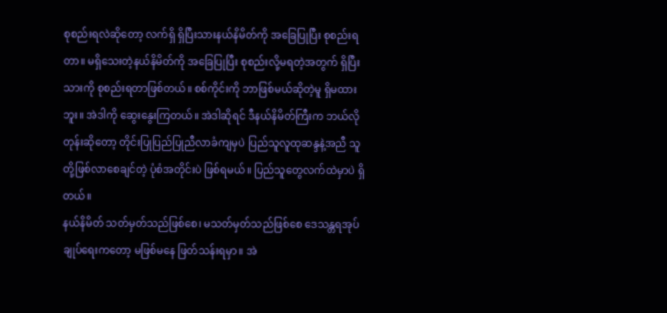စုစည်းရလဲဆိုတော့ လက်ရှိ ရှိပြီးသားနယ်နိမိတ်ကို အခြေပြုပြီး စုစည်းရတာ။ မရှိသေးတဲ့နယ်နိမိတ်ကို အခြေပြုပြီး စုစည်းလို့မရတဲ့အတွက် ရှိပြီးသားကို စုစည်းရတာဖြစ်တယ်။ စစ်ကိုင်းကို ဘာဖြစ်မယ်ဆိုတဲ့မူ ရှိမထားဘူး။ အဲဒါကို ဆွေးနွေးကြတယ်။ အဲဒါဆိုရင် ဒီနယ်နိမိတ်ကြီးက ဘယ်လိုတုန်းဆိုတော့ တိုင်းပြုပြည်ပြုညီလာခံကျမှပဲ ပြည်သူလူထုဆန္ဒနဲ့အညီ သူတို့ဖြစ်လာစေချင်တဲ့ ပုံစံအတိုင်းပဲ ဖြစ်ရမယ်။ ပြည်သူတွေလက်ထဲမှာပဲ ရှိတယ်။
နယ်နိမိတ် သတ်မှတ်သည်ဖြစ်စေ၊ မသတ်မှတ်သည်ဖြစ်စေ ဒေသန္တရအုပ်ချုပ်ရေးကတော့ မဖြစ်မနေ ဖြတ်သန်းရမှာ။ အဲ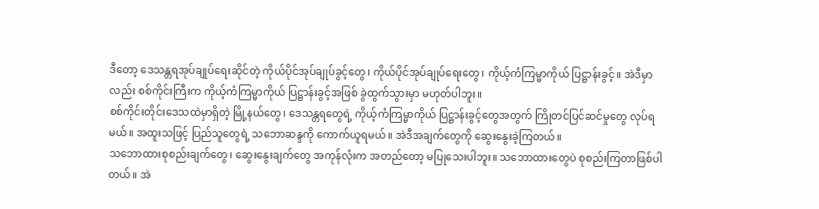ဒီတော့ ဒေသန္တရအုပ်ချုပ်ရေးဆိုင်တဲ့ ကိုယ်ပိုင်အုပ်ချုပ်ခွင့်တွေ၊ ကိုယ်ပိုင်အုပ်ချုပ်ရေးတွေ၊ ကိုယ့်ကံကြမ္မာကိုယ် ပြဋ္ဌာန်းခွင့်။ အဲဒီမှာလည်း စစ်ကိုင်းကြီးက ကိုယ့်ကံကြမ္မာကိုယ် ပြဋ္ဌာန်းခွင့်အဖြစ် ခွဲထွက်သွားမှာ မဟုတ်ပါဘူး။
စစ်ကိုင်းတိုင်းဒေသထဲမှာရှိတဲ့ မြို့နယ်တွေ၊ ဒေသန္တရတွေရဲ့ ကိုယ့်ကံကြမ္မာကိုယ် ပြဋ္ဌာန်းခွင့်တွေအတွက် ကြိုတင်ပြင်ဆင်မှုတွေ လုပ်ရမယ်။ အထူးသဖြင့် ပြည်သူတွေရဲ့ သဘောဆန္ဒကို ကောက်ယူရမယ်။ အဲဒီအချက်တွေကို ဆွေးနွေးခဲ့ကြတယ်။
သဘောထားစုစည်းချက်တွေ၊ ဆွေးနွေးချက်တွေ အကုန်လုံးက အတည်တော့ မပြုသေးပါဘူး။ သဘောထားတွေပဲ စုစည်းကြတာဖြစ်ပါတယ်။ အဲ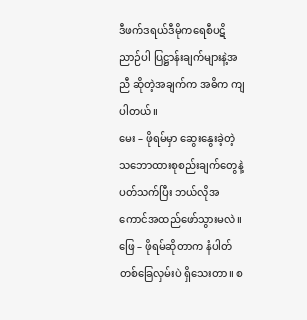ဒီဖက်ဒရယ်ဒီမိုကရေစီပဋိညာဉ်ပါ ပြဋ္ဌာန်းချက်များနဲ့အညီ ဆိုတဲ့အချက်က အဓိက ကျပါတယ်။
မေး – ဖိုရမ်မှာ ဆွေးနွေးခဲ့တဲ့ သဘောထားစုစည်းချက်တွေနဲ့ ပတ်သက်ပြီး ဘယ်လိုအကောင်အထည်ဖော်သွားမလဲ။
ဖြေ – ဖိုရမ်ဆိုတာက နံပါတ်တစ်ခြေလှမ်းပဲ ရှိသေးတာ။ စ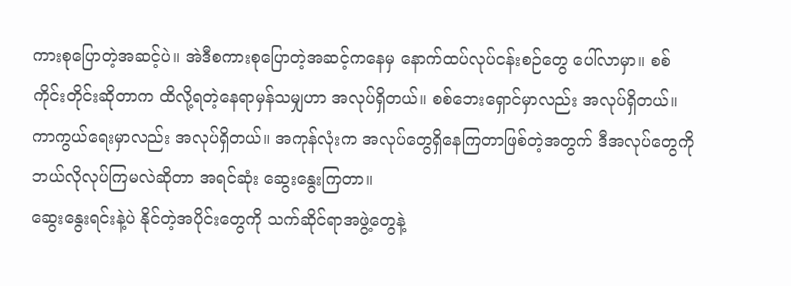ကားစုပြောတဲ့အဆင့်ပဲ။ အဲဒီစကားစုပြောတဲ့အဆင့်ကနေမှ နောက်ထပ်လုပ်ငန်းစဉ်တွေ ပေါ်လာမှာ။ စစ်ကိုင်းတိုင်းဆိုတာက ထိလို့ရတဲ့နေရာမှန်သမျှဟာ အလုပ်ရှိတယ်။ စစ်ဘေးရှောင်မှာလည်း အလုပ်ရှိတယ်။ ကာကွယ်ရေးမှာလည်း အလုပ်ရှိတယ်။ အကုန်လုံးက အလုပ်တွေရှိနေကြတာဖြစ်တဲ့အတွက် ဒီအလုပ်တွေကို ဘယ်လိုလုပ်ကြမလဲဆိုတာ အရင်ဆုံး ဆွေးနွေးကြတာ။
ဆွေးနွေးရင်းနဲ့ပဲ နိုင်တဲ့အပိုင်းတွေကို သက်ဆိုင်ရာအဖွဲ့တွေနဲ့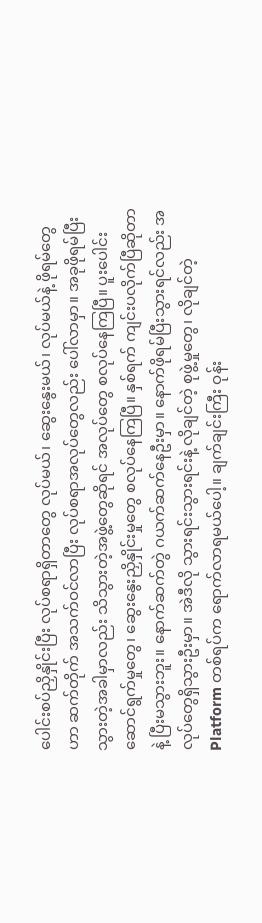ပေါင်းစပ်ညှိနှိုင်းပြီး လုပ်စရာရှိတာတွေ လုပ်မယ်၊ ဆွေးနွေးမယ်၊ လုပ်မယ်နဲ့ ဖိုရမ်တွေဟာ ဆက်တိုက် အသက်ဝင်လာပြီး လုပ်စရာအလုပ်တွေလည်း ပေါ်လာမှာ။ အခုဖိုရမ်ပြီးသွားတဲ့အခါမှာလည်း သိသွားတဲ့အဖွဲ့တွေဆိုရင် အလုပ်တွေ စလုပ်နေကြပြီ။ ပူးပေါင်းဆောင်ရွက်မှုတွေ၊ ဆွေးနွေးညှိနှိုင်းမှုတွေ စလုပ်နေကြပြီ။ နှစ်ရက် ကျင်းပလိုက်ပြီဆိုတာနဲ့ ပြီးမသွားဘူး။ နောက်ဆက်တွဲ ဂယက်ဆက်နေဦးမှာ။ နောက်ဖိုရမ်ပြီးသွားရင်လည်း အလုပ်တွေရှိသွားဦးမှာ။ အဲဒီလို သွားရင်းသွားရင်းနဲ့ လိုချင်တဲ့ စုဖွဲ့မှုတွေ၊ လိုချင်တဲ့ Platform တစ်ရပ်က ရောက်လာရမယ်ပေါ့။ ချက်ချင်းကြီး ဝုန်း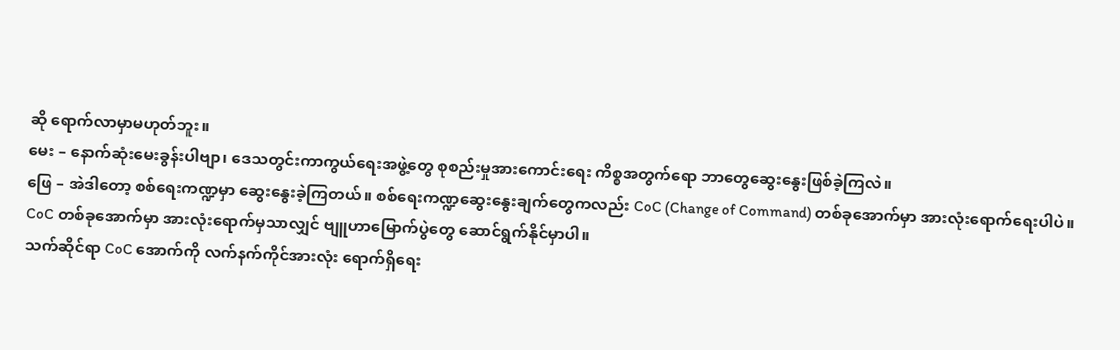ဆို ရောက်လာမှာမဟုတ်ဘူး။
မေး – နောက်ဆုံးမေးခွန်းပါဗျာ၊ ဒေသတွင်းကာကွယ်ရေးအဖွဲ့တွေ စုစည်းမှုအားကောင်းရေး ကိစ္စအတွက်ရော ဘာတွေဆွေးနွေးဖြစ်ခဲ့ကြလဲ။
ဖြေ – အဲဒါတော့ စစ်ရေးကဏ္ဍမှာ ဆွေးနွေးခဲ့ကြတယ်။ စစ်ရေးကဏ္ဍဆွေးနွေးချက်တွေကလည်း CoC (Change of Command) တစ်ခုအောက်မှာ အားလုံးရောက်ရေးပါပဲ။ CoC တစ်ခုအောက်မှာ အားလုံးရောက်မှသာလျှင် ဗျူဟာမြောက်ပွဲတွေ ဆောင်ရွက်နိုင်မှာပါ။
သက်ဆိုင်ရာ CoC အောက်ကို လက်နက်ကိုင်အားလုံး ရောက်ရှိရေး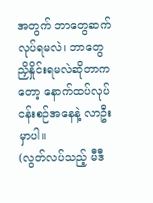အတွက် ဘာတွေဆက်လုပ်ရမလဲ၊ ဘာတွေညှိနှိုင်းရမလဲဆိုတာကတော့ နောက်ထပ်လုပ်ငန်းစဉ်အနေနဲ့ လာဦးမှာပါ။
(လွတ်လပ်သည့် မီဒီ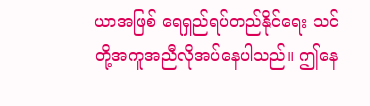ယာအဖြစ် ရေရှည်ရပ်တည်နိုင်ရေး သင်တို့အကူအညီလိုအပ်နေပါသည်။ ဤနေ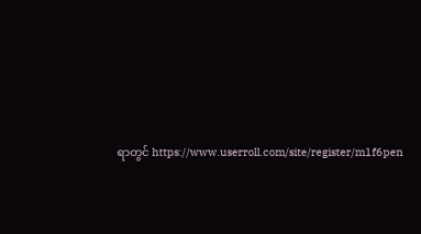ရာတွင် https://www.userroll.com/site/register/m1f6pen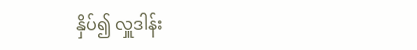နှိပ်၍ လှူဒါန်း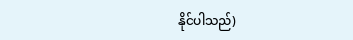နိုင်ပါသည်)